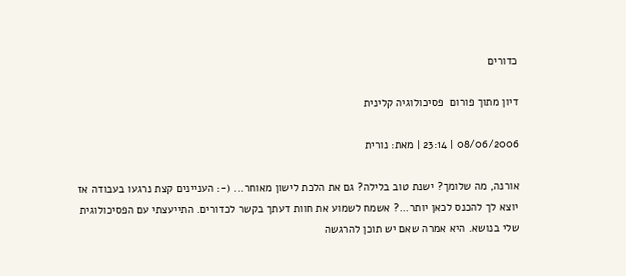כדורים

דיון מתוך פורום  פסיכולוגיה קלינית

08/06/2006 | 23:14 | מאת: נורית

אורנה, מה שלומך? ישנת טוב בלילה? גם את הלכת לישון מאוחר... (-: העניינים קצת נרגעו בעבודה אז יוצא לך להכנס לכאן יותר...? אשמח לשמוע את חוות דעתך בקשר לכדורים. התייעצתי עם הפסיכולוגית שלי בנושא. היא אמרה שאם יש תוכן להרגשה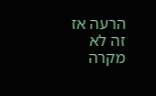הרעה אז זה לא מקרה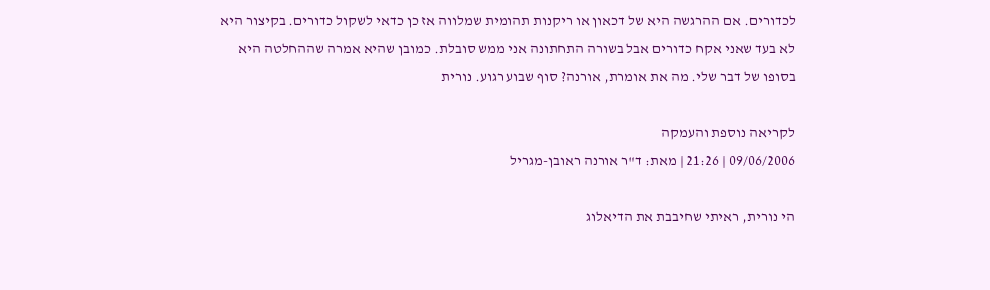לכדורים. אם ההרגשה היא של דכאון או ריקנות תהומית שמלווה אז כן כדאי לשקול כדורים. בקיצור היא לא בעד שאני אקח כדורים אבל בשורה התחתונה אני ממש סובלת. כמובן שהיא אמרה שההחלטה היא בסופו של דבר שלי. מה את אומרת, אורנה? סוף שבוע רגוע. נורית

לקריאה נוספת והעמקה
09/06/2006 | 21:26 | מאת: ד"ר אורנה ראובן-מגריל

הי נורית, ראיתי שחיבבת את הדיאלוג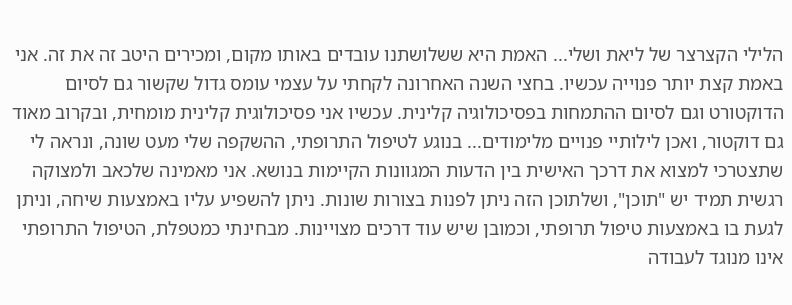הלילי הקצרצר של ליאת ושלי... האמת היא ששלושתנו עובדים באותו מקום, ומכירים היטב זה את זה. אני באמת קצת יותר פנוייה עכשיו. בחצי השנה האחרונה לקחתי על עצמי עומס גדול שקשור גם לסיום הדוקטורט וגם לסיום ההתמחות בפסיכולוגיה קלינית. עכשיו אני פסיכולוגית קלינית מומחית, ובקרוב מאוד גם דוקטור, ואכן לילותיי פנויים מלימודים... בנוגע לטיפול התרופתי, ההשקפה שלי מעט שונה, ונראה לי שתצטרכי למצוא את דרכך האישית בין הדעות המגוונות הקיימות בנושא. אני מאמינה שלכאב ולמצוקה רגשית תמיד יש "תוכן", ושלתוכן הזה ניתן לפנות בצורות שונות. ניתן להשפיע עליו באמצעות שיחה, וניתן לגעת בו באמצעות טיפול תרופתי, וכמובן שיש עוד דרכים מצויינות. מבחינתי כמטפלת, הטיפול התרופתי אינו מנוגד לעבודה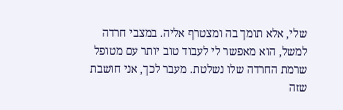שלי, אלא תומך בה ומצטרף אליה. במצבי חרדה למשל, הוא מאפשר לי לעבוד טוב יותר עם מטופל שרמת החרדה שלו נשלטת. מעבר לכך, אני חושבת שזה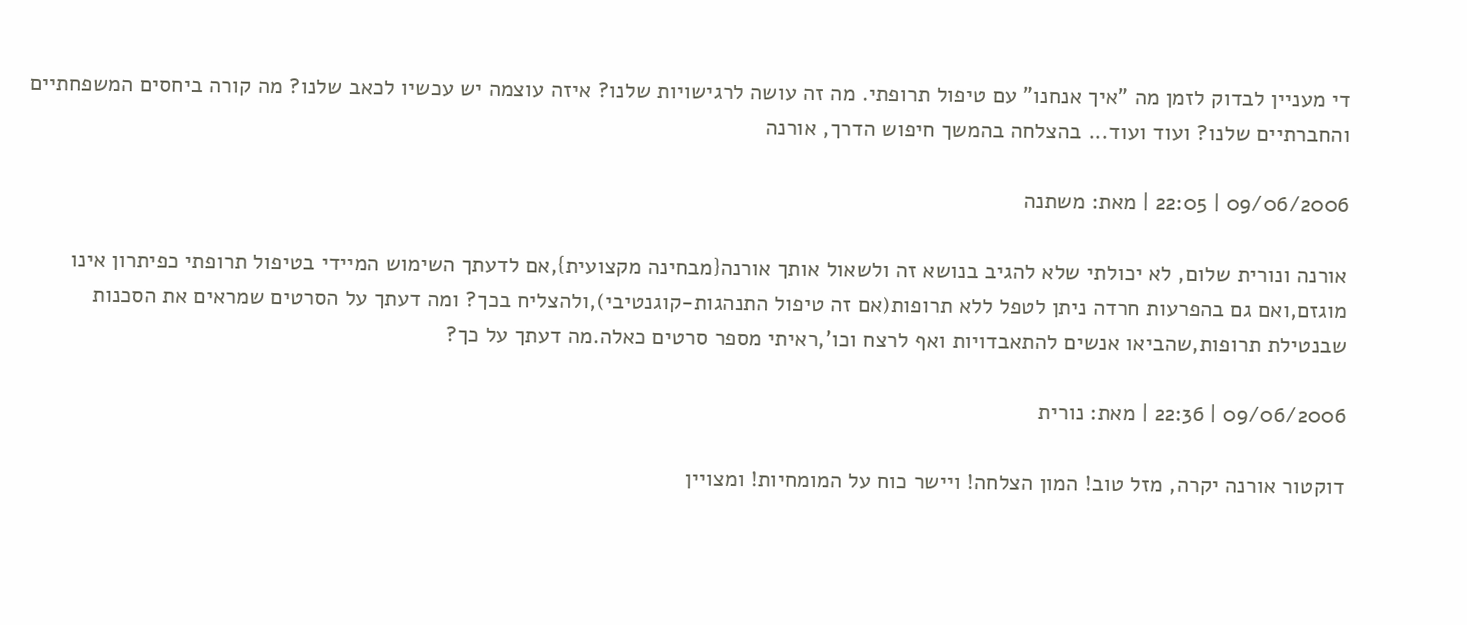די מעניין לבדוק לזמן מה "איך אנחנו" עם טיפול תרופתי. מה זה עושה לרגישויות שלנו? איזה עוצמה יש עכשיו לכאב שלנו? מה קורה ביחסים המשפחתיים והחברתיים שלנו? ועוד ועוד... בהצלחה בהמשך חיפוש הדרך, אורנה

09/06/2006 | 22:05 | מאת: משתנה

אורנה ונורית שלום, לא יכולתי שלא להגיב בנושא זה ולשאול אותך אורנה{מבחינה מקצועית},אם לדעתך השימוש המיידי בטיפול תרופתי כפיתרון אינו מוגזם,ואם גם בהפרעות חרדה ניתן לטפל ללא תרופות(אם זה טיפול התנהגות-קוגנטיבי),ולהצליח בכך? ומה דעתך על הסרטים שמראים את הסכנות שבנטילת תרופות,שהביאו אנשים להתאבדויות ואף לרצח וכו',ראיתי מספר סרטים כאלה.מה דעתך על כך?

09/06/2006 | 22:36 | מאת: נורית

דוקטור אורנה יקרה, מזל טוב! המון הצלחה! ויישר כוח על המומחיות! ומצויין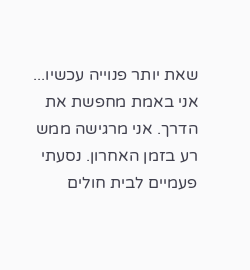שאת יותר פנוייה עכשיו... אני באמת מחפשת את הדרך. אני מרגישה ממש רע בזמן האחרון. נסעתי פעמיים לבית חולים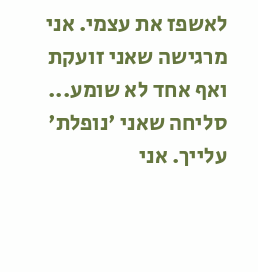לאשפז את עצמי. אני מרגישה שאני זועקת ואף אחד לא שומע... סליחה שאני 'נופלת' עלייך. אני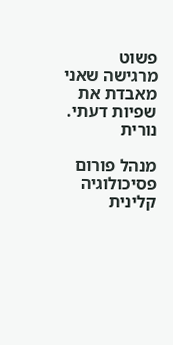פשוט מרגישה שאני מאבדת את שפיות דעתי. נורית

מנהל פורום פסיכולוגיה קלינית